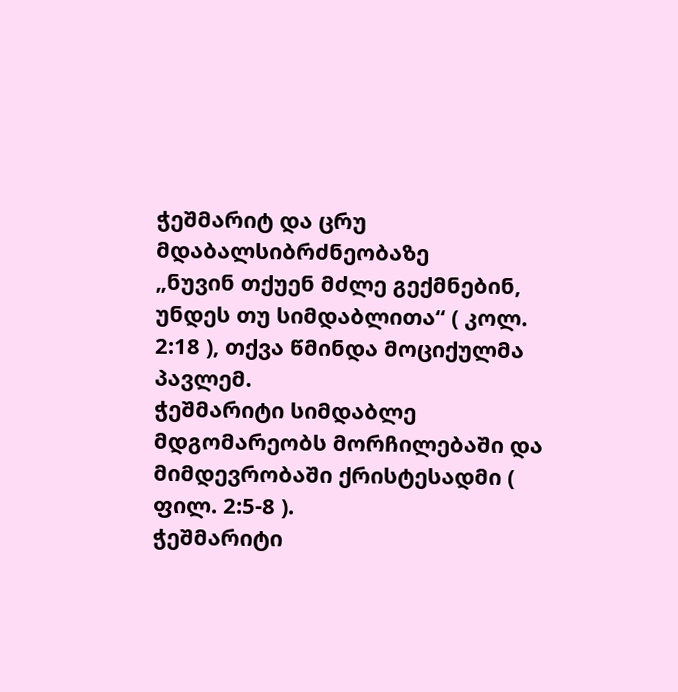ჭეშმარიტ და ცრუ მდაბალსიბრძნეობაზე
„ნუვინ თქუენ მძლე გექმნებინ, უნდეს თუ სიმდაბლითა“ ( კოლ. 2:18 ), თქვა წმინდა მოციქულმა პავლემ.
ჭეშმარიტი სიმდაბლე მდგომარეობს მორჩილებაში და მიმდევრობაში ქრისტესადმი ( ფილ. 2:5-8 ).
ჭეშმარიტი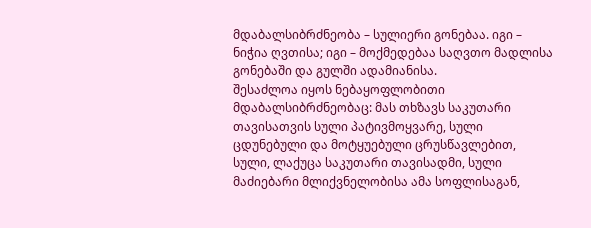მდაბალსიბრძნეობა – სულიერი გონებაა. იგი – ნიჭია ღვთისა; იგი – მოქმედებაა საღვთო მადლისა გონებაში და გულში ადამიანისა.
შესაძლოა იყოს ნებაყოფლობითი მდაბალსიბრძნეობაც: მას თხზავს საკუთარი თავისათვის სული პატივმოყვარე, სული ცდუნებული და მოტყუებული ცრუსწავლებით, სული, ლაქუცა საკუთარი თავისადმი, სული მაძიებარი მლიქვნელობისა ამა სოფლისაგან,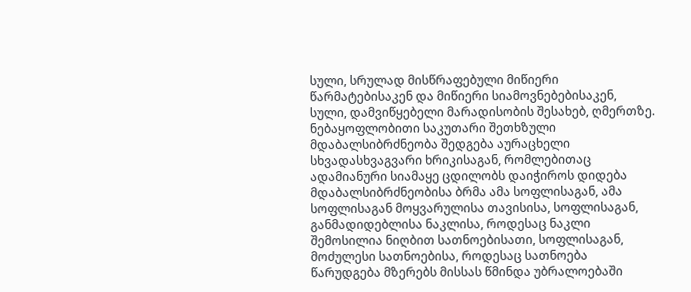სული, სრულად მისწრაფებული მიწიერი წარმატებისაკენ და მიწიერი სიამოვნებებისაკენ, სული, დამვიწყებელი მარადისობის შესახებ, ღმერთზე.
ნებაყოფლობითი საკუთარი შეთხზული მდაბალსიბრძნეობა შედგება აურაცხელი სხვადასხვაგვარი ხრიკისაგან, რომლებითაც ადამიანური სიამაყე ცდილობს დაიჭიროს დიდება მდაბალსიბრძნეობისა ბრმა ამა სოფლისაგან, ამა სოფლისაგან მოყვარულისა თავისისა, სოფლისაგან, განმადიდებლისა ნაკლისა, როდესაც ნაკლი შემოსილია ნიღბით სათნოებისათი, სოფლისაგან, მოძულესი სათნოებისა, როდესაც სათნოება წარუდგება მზერებს მისსას წმინდა უბრალოებაში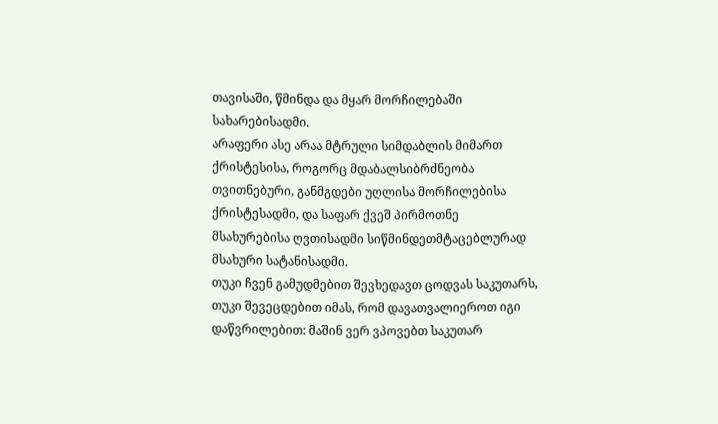თავისაში, წმინდა და მყარ მორჩილებაში სახარებისადმი.
არაფერი ასე არაა მტრული სიმდაბლის მიმართ ქრისტესისა, როგორც მდაბალსიბრძნეობა თვითნებური, განმგდები უღლისა მორჩილებისა ქრისტესადმი, და საფარ ქვეშ პირმოთნე მსახურებისა ღვთისადმი სიწმინდეთმტაცებლურად მსახური სატანისადმი.
თუკი ჩვენ გამუდმებით შევხედავთ ცოდვას საკუთარს, თუკი შევეცდებით იმას, რომ დავათვალიეროთ იგი დაწვრილებით: მაშინ ვერ ვპოვებთ საკუთარ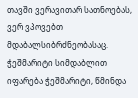თავში ვერავითარ სათნოებას, ვერ ვპოვებთ მდაბალსიბრძნეობასაც.
ჭეშმარიტი სიმდაბლით იფარება ჭეშმარიტი, წმინდა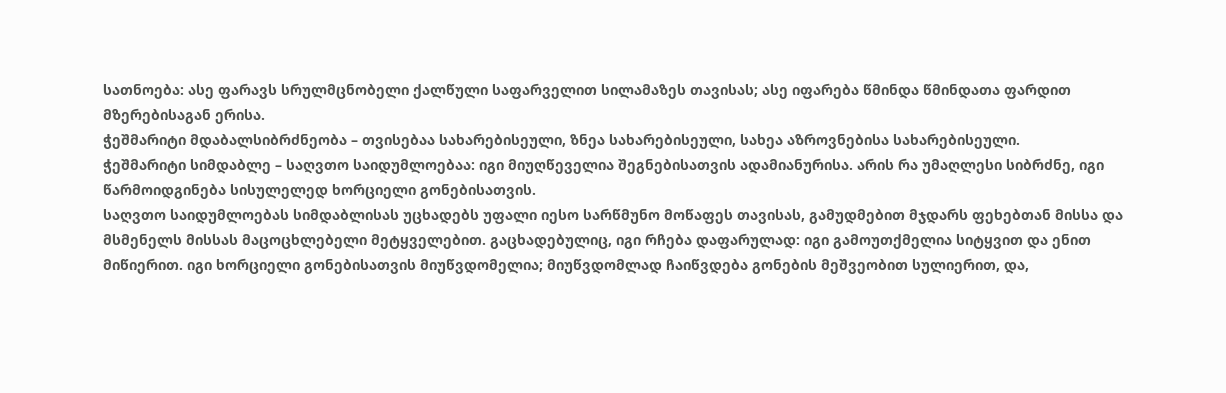სათნოება: ასე ფარავს სრულმცნობელი ქალწული საფარველით სილამაზეს თავისას; ასე იფარება წმინდა წმინდათა ფარდით მზერებისაგან ერისა.
ჭეშმარიტი მდაბალსიბრძნეობა – თვისებაა სახარებისეული, ზნეა სახარებისეული, სახეა აზროვნებისა სახარებისეული.
ჭეშმარიტი სიმდაბლე – საღვთო საიდუმლოებაა: იგი მიუღწეველია შეგნებისათვის ადამიანურისა. არის რა უმაღლესი სიბრძნე, იგი წარმოიდგინება სისულელედ ხორციელი გონებისათვის.
საღვთო საიდუმლოებას სიმდაბლისას უცხადებს უფალი იესო სარწმუნო მოწაფეს თავისას, გამუდმებით მჯდარს ფეხებთან მისსა და მსმენელს მისსას მაცოცხლებელი მეტყველებით. გაცხადებულიც, იგი რჩება დაფარულად: იგი გამოუთქმელია სიტყვით და ენით მიწიერით. იგი ხორციელი გონებისათვის მიუწვდომელია; მიუწვდომლად ჩაიწვდება გონების მეშვეობით სულიერით, და,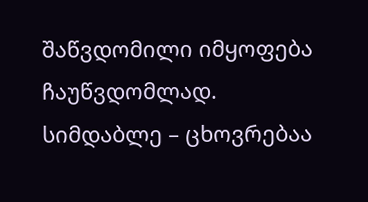შაწვდომილი იმყოფება ჩაუწვდომლად.
სიმდაბლე – ცხოვრებაა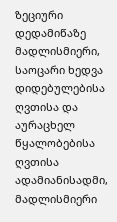ზეციური დედამიწაზე
მადლისმიერი, საოცარი ხედვა დიდებულებისა ღვთისა და აურაცხელ წყალობებისა ღვთისა ადამიანისადმი, მადლისმიერი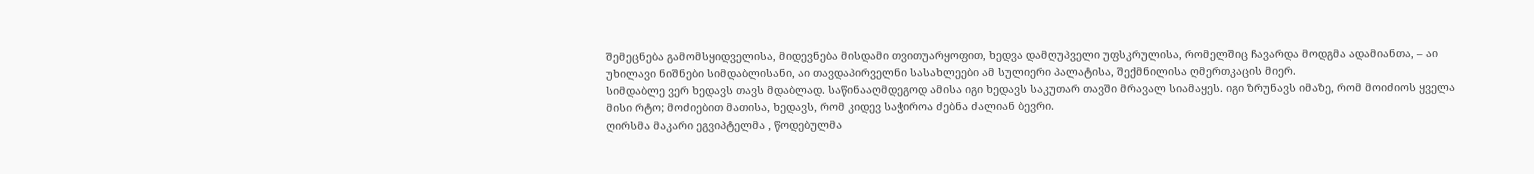შემეცნება გამომსყიდველისა, მიდევნება მისდამი თვითუარყოფით, ხედვა დამღუპველი უფსკრულისა, რომელშიც ჩავარდა მოდგმა ადამიანთა, – აი უხილავი ნიშნები სიმდაბლისანი, აი თავდაპირველნი სასახლეები ამ სულიერი პალატისა, შექმნილისა ღმერთკაცის მიერ.
სიმდაბლე ვერ ხედავს თავს მდაბლად. საწინააღმდეგოდ ამისა იგი ხედავს საკუთარ თავში მრავალ სიამაყეს. იგი ზრუნავს იმაზე, რომ მოიძიოს ყველა მისი რტო; მოძიებით მათისა, ხედავს, რომ კიდევ საჭიროა ძებნა ძალიან ბევრი.
ღირსმა მაკარი ეგვიპტელმა , წოდებულმა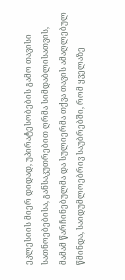ეკლესიის მიერ დიდად, უპირატესობების გამო თავისი სათნოებებისა, განსაკუთრებით ღრმა სიმდაბლისათვის, მამამ წარჩინებულმა და სულიერმა თქვა თავის ამაღლებულ წმინდა, საიდუმლოებრივ საუბრებში, რომ ყველაზე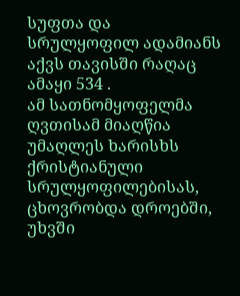სუფთა და სრულყოფილ ადამიანს აქვს თავისში რაღაც ამაყი 534 .
ამ სათნომყოფელმა ღვთისამ მიაღწია უმაღლეს ხარისხს ქრისტიანული სრულყოფილებისას, ცხოვრობდა დროებში, უხვში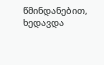წმინდანებით, ხედავდა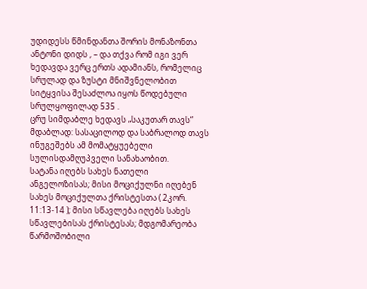უდიდესს წმინდანთა შორის მონაზონთა ანტონი დიდს , – და თქვა რომ იგი ვერ ხედავდა ვერც ერთს ადამიანს, რომელიც სრულად და ზუსტი მნიშვნელობით სიტყვისა შესაძლოა იყოს წოდებული სრულყოფილად 535 .
ცრუ სიმდაბლე ხედავს „საკუთარ თავს“ მდაბლად: სასაცილოდ და საბრალოდ თავს ინუგეშებს ამ მომატყუებელი სულისდამღუპველი სანახაობით.
სატანა იღებს სახეს ნათელი ანგელოზისას; მისი მოციქულნი იღებენ სახეს მოციქულთა ქრისტესთა ( 2კორ. 11:13-14 ); მისი სწავლება იღებს სახეს სწავლებისას ქრისტესას; მდგომარეობა წარმოშობილი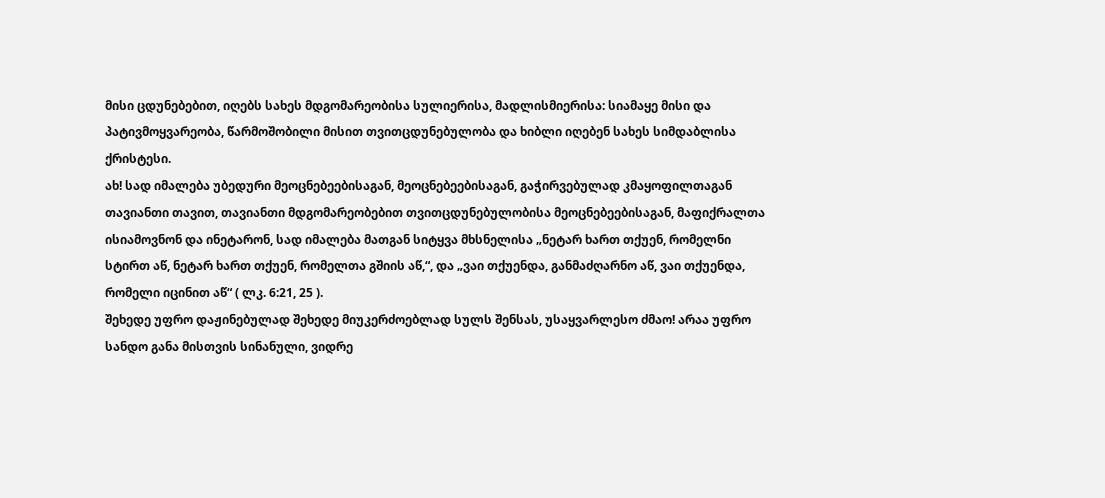მისი ცდუნებებით, იღებს სახეს მდგომარეობისა სულიერისა, მადლისმიერისა: სიამაყე მისი და პატივმოყვარეობა, წარმოშობილი მისით თვითცდუნებულობა და ხიბლი იღებენ სახეს სიმდაბლისა ქრისტესი.
ახ! სად იმალება უბედური მეოცნებეებისაგან, მეოცნებეებისაგან, გაჭირვებულად კმაყოფილთაგან თავიანთი თავით, თავიანთი მდგომარეობებით თვითცდუნებულობისა მეოცნებეებისაგან, მაფიქრალთა ისიამოვნონ და ინეტარონ, სად იმალება მათგან სიტყვა მხსნელისა „ნეტარ ხართ თქუენ, რომელნი სტირთ აწ, ნეტარ ხართ თქუენ, რომელთა გშიის აწ,“, და „ვაი თქუენდა, განმაძღარნო აწ, ვაი თქუენდა, რომელი იცინით აწ“ ( ლკ. 6:21, 25 ).
შეხედე უფრო დაჟინებულად შეხედე მიუკერძოებლად სულს შენსას, უსაყვარლესო ძმაო! არაა უფრო სანდო განა მისთვის სინანული, ვიდრე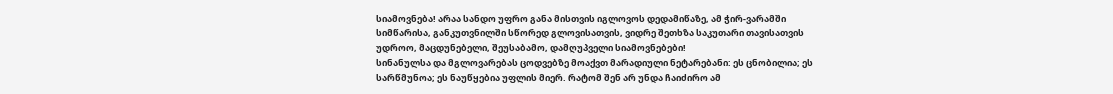სიამოვნება! არაა სანდო უფრო განა მისთვის იგლოვოს დედამიწაზე, ამ ჭირ-ვარამში სიმწარისა, განკუთვნილში სწორედ გლოვისათვის, ვიდრე შეთხზა საკუთარი თავისათვის უდროო, მაცდუნებელი, შეუსაბამო, დამღუპველი სიამოვნებები!
სინანულსა და მგლოვარებას ცოდვებზე მოაქვთ მარადიული ნეტარებანი: ეს ცნობილია; ეს სარწმუნოა; ეს ნაუწყებია უფლის მიერ. რატომ შენ არ უნდა ჩაიძირო ამ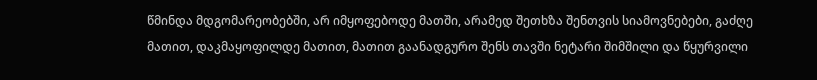წმინდა მდგომარეობებში, არ იმყოფებოდე მათში, არამედ შეთხზა შენთვის სიამოვნებები, გაძღე მათით, დაკმაყოფილდე მათით, მათით გაანადგურო შენს თავში ნეტარი შიმშილი და წყურვილი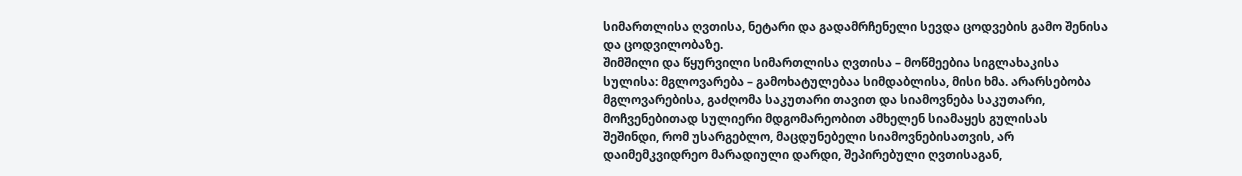სიმართლისა ღვთისა, ნეტარი და გადამრჩენელი სევდა ცოდვების გამო შენისა და ცოდვილობაზე.
შიმშილი და წყურვილი სიმართლისა ღვთისა – მოწმეებია სიგლახაკისა სულისა: მგლოვარება – გამოხატულებაა სიმდაბლისა, მისი ხმა. არარსებობა მგლოვარებისა, გაძღომა საკუთარი თავით და სიამოვნება საკუთარი, მოჩვენებითად სულიერი მდგომარეობით ამხელენ სიამაყეს გულისას
შეშინდი, რომ უსარგებლო, მაცდუნებელი სიამოვნებისათვის, არ დაიმემკვიდრეო მარადიული დარდი, შეპირებული ღვთისაგან,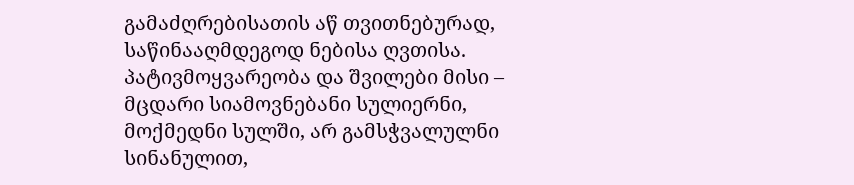გამაძღრებისათის აწ თვითნებურად, საწინააღმდეგოდ ნებისა ღვთისა.
პატივმოყვარეობა და შვილები მისი – მცდარი სიამოვნებანი სულიერნი, მოქმედნი სულში, არ გამსჭვალულნი სინანულით,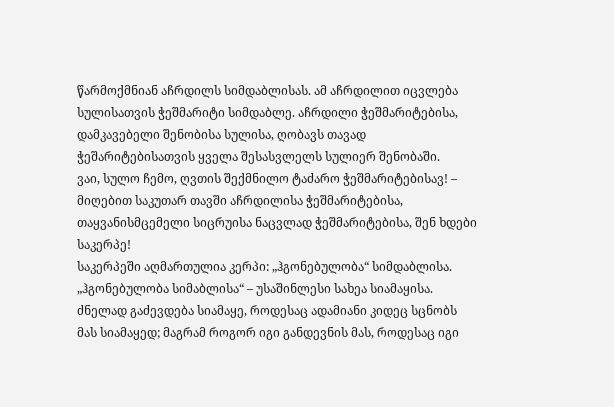წარმოქმნიან აჩრდილს სიმდაბლისას. ამ აჩრდილით იცვლება სულისათვის ჭეშმარიტი სიმდაბლე. აჩრდილი ჭეშმარიტებისა, დამკავებელი შენობისა სულისა, ღობავს თავად ჭეშარიტებისათვის ყველა შესასვლელს სულიერ შენობაში.
ვაი, სულო ჩემო, ღვთის შექმნილო ტაძარო ჭეშმარიტებისავ! – მიღებით საკუთარ თავში აჩრდილისა ჭეშმარიტებისა, თაყვანისმცემელი სიცრუისა ნაცვლად ჭეშმარიტებისა, შენ ხდები საკერპე!
საკერპეში აღმართულია კერპი: „ჰგონებულობა“ სიმდაბლისა. „ჰგონებულობა სიმაბლისა“ – უსაშინლესი სახეა სიამაყისა. ძნელად გაძევდება სიამაყე, როდესაც ადამიანი კიდეც სცნობს მას სიამაყედ; მაგრამ როგორ იგი განდევნის მას, როდესაც იგი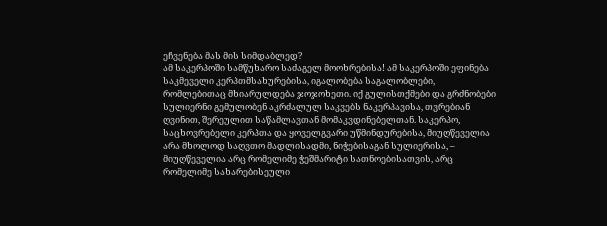ეჩვენება მას მის სიმდაბლედ?
ამ საკერპოში სამწუხარო საძაგელ მოოხრებისა! ამ საკერპოში ეფინება საკმეველი კერპთმსახურებისა, იგალობება საგალობლები, რომლებითაც მხიარულდება ჯოჯოხეთი. იქ გულისთქმები და გრძნობები სულიერნი გემულობენ აკრძალულ საკვებს ნაკერპავისა, თვრებიან ღვინით, შერეულით საწამლავთან მომაკვდინებელთან. საკერპო, საცხოვრებელი კერპთა და ყოველგვარი უწმინდურებისა, მიუღწეველია არა მხოლოდ საღვთო მადლისადმი, ნიჭებისაგან სულიერისა, – მიუღწეველია არც რომელიმე ჭეშმარიტი სათნოებისათვის, არც რომელიმე სახარებისეული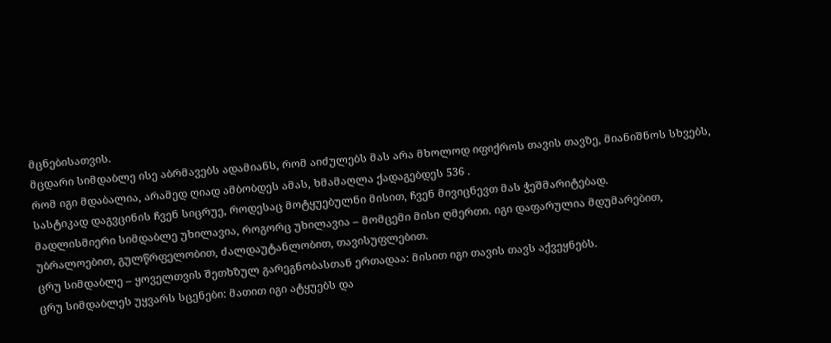მცნებისათვის.
მცდარი სიმდაბლე ისე აბრმავებს ადამიანს, რომ აიძულებს მას არა მხოლოდ იფიქროს თავის თავზე, მიანიშნოს სხვებს, რომ იგი მდაბალია, არამედ ღიად ამბობდეს ამას, ხმამაღლა ქადაგებდეს 536 .
სასტიკად დაგვცინის ჩვენ სიცრუე, როდესაც მოტყუებულნი მისით, ჩვენ მივიცნევთ მას ჭეშმარიტებად.
მადლისმიერი სიმდაბლე უხილავია, როგორც უხილავია – მომცემი მისი ღმერთი. იგი დაფარულია მდუმარებით, უბრალოებით, გულწრფელობით, ძალდაუტანლობით, თავისუფლებით.
ცრუ სიმდაბლე – ყოველთვის შეთხზულ გარეგნობასთან ერთადაა: მისით იგი თავის თავს აქვეყნებს.
ცრუ სიმდაბლეს უყვარს სცენები: მათით იგი ატყუებს და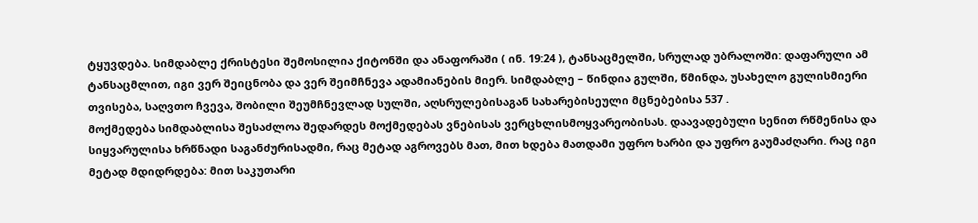ტყუვდება. სიმდაბლე ქრისტესი შემოსილია ქიტონში და ანაფორაში ( ინ. 19:24 ), ტანსაცმელში, სრულად უბრალოში: დაფარული ამ ტანსაცმლით, იგი ვერ შეიცნობა და ვერ შეიმჩნევა ადამიანების მიერ. სიმდაბლე – წინდია გულში, წმინდა, უსახელო გულისმიერი თვისება, საღვთო ჩვევა, შობილი შეუმჩნევლად სულში, აღსრულებისაგან სახარებისეული მცნებებისა 537 .
მოქმედება სიმდაბლისა შესაძლოა შედარდეს მოქმედებას ვნებისას ვერცხლისმოყვარეობისას. დაავადებული სენით რწმენისა და სიყვარულისა ხრწნადი საგანძურისადმი, რაც მეტად აგროვებს მათ, მით ხდება მათდამი უფრო ხარბი და უფრო გაუმაძღარი. რაც იგი მეტად მდიდრდება: მით საკუთარი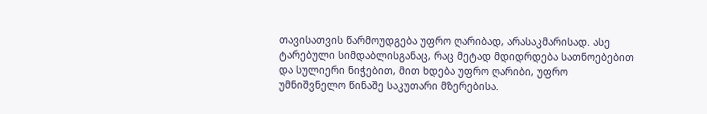თავისათვის წარმოუდგება უფრო ღარიბად, არასაკმარისად. ასე ტარებული სიმდაბლისგანაც, რაც მეტად მდიდრდება სათნოებებით და სულიერი ნიჭებით, მით ხდება უფრო ღარიბი, უფრო უმნიშვნელო წინაშე საკუთარი მზერებისა.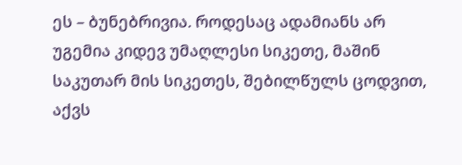ეს – ბუნებრივია. როდესაც ადამიანს არ უგემია კიდევ უმაღლესი სიკეთე, მაშინ საკუთარ მის სიკეთეს, შებილწულს ცოდვით, აქვს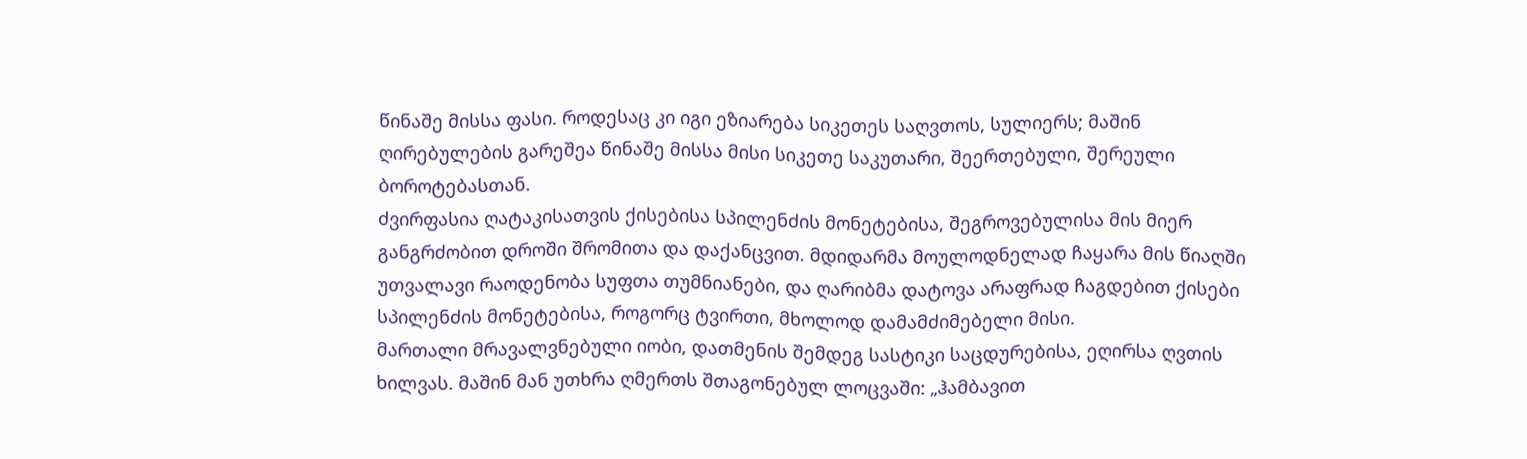წინაშე მისსა ფასი. როდესაც კი იგი ეზიარება სიკეთეს საღვთოს, სულიერს; მაშინ ღირებულების გარეშეა წინაშე მისსა მისი სიკეთე საკუთარი, შეერთებული, შერეული ბოროტებასთან.
ძვირფასია ღატაკისათვის ქისებისა სპილენძის მონეტებისა, შეგროვებულისა მის მიერ განგრძობით დროში შრომითა და დაქანცვით. მდიდარმა მოულოდნელად ჩაყარა მის წიაღში უთვალავი რაოდენობა სუფთა თუმნიანები, და ღარიბმა დატოვა არაფრად ჩაგდებით ქისები სპილენძის მონეტებისა, როგორც ტვირთი, მხოლოდ დამამძიმებელი მისი.
მართალი მრავალვნებული იობი, დათმენის შემდეგ სასტიკი საცდურებისა, ეღირსა ღვთის ხილვას. მაშინ მან უთხრა ღმერთს შთაგონებულ ლოცვაში: „ჰამბავით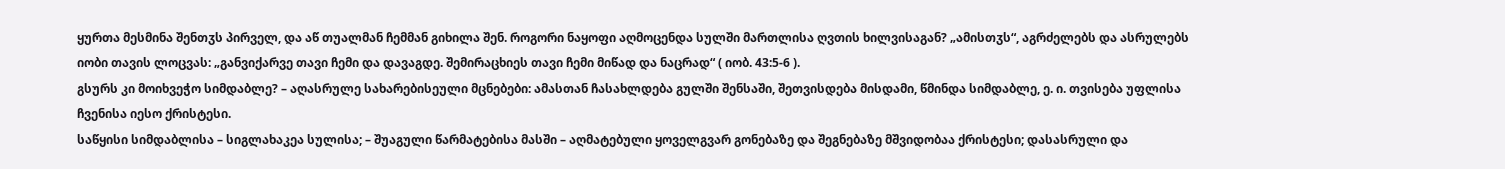ყურთა მესმინა შენთჳს პირველ, და აწ თუალმან ჩემმან გიხილა შენ. როგორი ნაყოფი აღმოცენდა სულში მართლისა ღვთის ხილვისაგან? „ამისთჳს“, აგრძელებს და ასრულებს იობი თავის ლოცვას: „განვიქარვე თავი ჩემი და დავაგდე. შემირაცხიეს თავი ჩემი მიწად და ნაცრად“ ( იობ. 43:5-6 ).
გსურს კი მოიხვეჭო სიმდაბლე? – აღასრულე სახარებისეული მცნებები: ამასთან ჩასახლდება გულში შენსაში, შეთვისდება მისდამი, წმინდა სიმდაბლე, ე. ი. თვისება უფლისა ჩვენისა იესო ქრისტესი.
საწყისი სიმდაბლისა – სიგლახაკეა სულისა; – შუაგული წარმატებისა მასში – აღმატებული ყოველგვარ გონებაზე და შეგნებაზე მშვიდობაა ქრისტესი; დასასრული და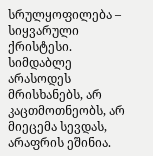სრულყოფილება – სიყვარული ქრისტესი.
სიმდაბლე არასოდეს მრისხანებს, არ კაცთმოთნეობს, არ მიეცემა სევდას, არაფრის ეშინია.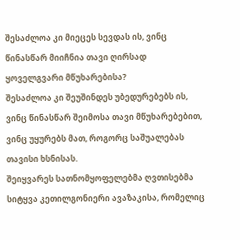შესაძლოა კი მიეცეს სევდას ის, ვინც წინასწარ მიიჩნია თავი ღირსად ყოველგვარი მწუხარებისა?
შესაძლოა კი შეუშინდეს უბედურებებს ის, ვინც წინასწარ შეიმოსა თავი მწუხარებებით, ვინც უყურებს მათ, როგორც საშუალებას თავისი ხსნისას.
შეიყვარეს სათნომყოფელებმა ღვთისებმა სიტყვა კეთილგონიერი ავაზაკისა, რომელიც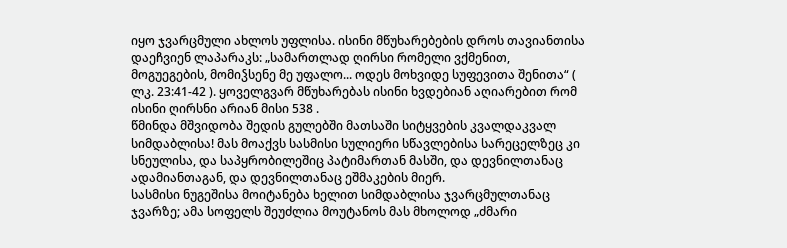იყო ჯვარცმული ახლოს უფლისა. ისინი მწუხარებების დროს თავიანთისა დაეჩვიენ ლაპარაკს: „სამართლად ღირსი რომელი ვქმენით, მოგუეგების, მომიჴსენე მე უფალო... ოდეს მოხვიდე სუფევითა შენითა“ ( ლკ. 23:41-42 ). ყოველგვარ მწუხარებას ისინი ხვდებიან აღიარებით რომ ისინი ღირსნი არიან მისი 538 .
წმინდა მშვიდობა შედის გულებში მათსაში სიტყვების კვალდაკვალ სიმდაბლისა! მას მოაქვს სასმისი სულიერი სწავლებისა სარეცელზეც კი სნეულისა, და საპყრობილეშიც პატიმართან მასში, და დევნილთანაც ადამიანთაგან, და დევნილთანაც ეშმაკების მიერ.
სასმისი ნუგეშისა მოიტანება ხელით სიმდაბლისა ჯვარცმულთანაც ჯვარზე; ამა სოფელს შეუძლია მოუტანოს მას მხოლოდ „ძმარი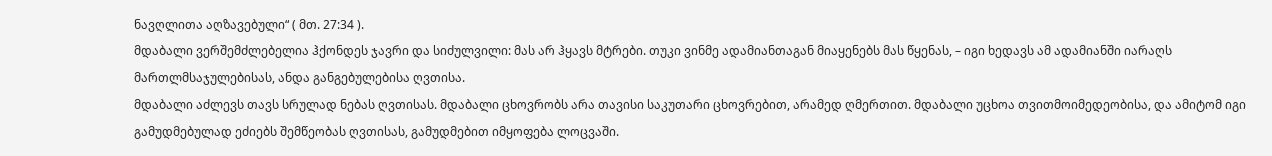ნავღლითა აღზავებული“ ( მთ. 27:34 ).
მდაბალი ვერშემძლებელია ჰქონდეს ჯავრი და სიძულვილი: მას არ ჰყავს მტრები. თუკი ვინმე ადამიანთაგან მიაყენებს მას წყენას, – იგი ხედავს ამ ადამიანში იარაღს მართლმსაჯულებისას, ანდა განგებულებისა ღვთისა.
მდაბალი აძლევს თავს სრულად ნებას ღვთისას. მდაბალი ცხოვრობს არა თავისი საკუთარი ცხოვრებით, არამედ ღმერთით. მდაბალი უცხოა თვითმოიმედეობისა, და ამიტომ იგი გამუდმებულად ეძიებს შემწეობას ღვთისას, გამუდმებით იმყოფება ლოცვაში.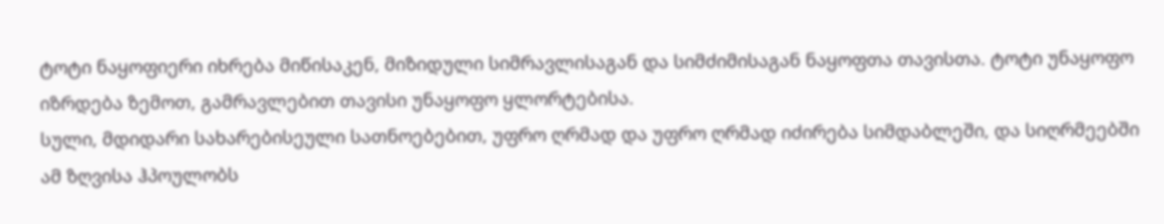ტოტი ნაყოფიერი იხრება მიწისაკენ, მიზიდული სიმრავლისაგან და სიმძიმისაგან ნაყოფთა თავისთა. ტოტი უნაყოფო იზრდება ზემოთ, გამრავლებით თავისი უნაყოფო ყლორტებისა.
სული, მდიდარი სახარებისეული სათნოებებით, უფრო ღრმად და უფრო ღრმად იძირება სიმდაბლეში, და სიღრმეებში ამ ზღვისა ჰპოულობს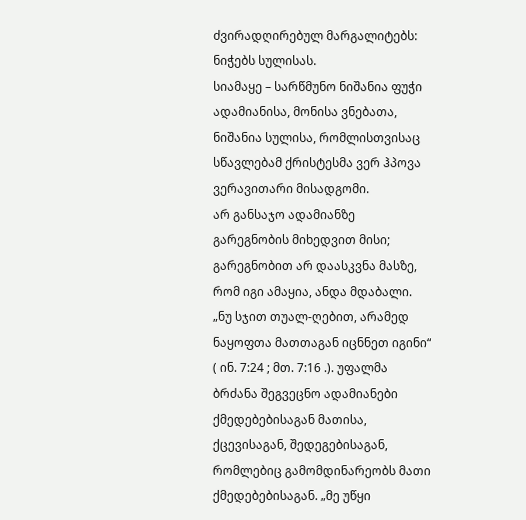ძვირადღირებულ მარგალიტებს: ნიჭებს სულისას.
სიამაყე – სარწმუნო ნიშანია ფუჭი ადამიანისა, მონისა ვნებათა, ნიშანია სულისა, რომლისთვისაც სწავლებამ ქრისტესმა ვერ ჰპოვა ვერავითარი მისადგომი.
არ განსაჯო ადამიანზე გარეგნობის მიხედვით მისი; გარეგნობით არ დაასკვნა მასზე, რომ იგი ამაყია, ანდა მდაბალი. „ნუ სჯით თუალ-ღებით, არამედ ნაყოფთა მათთაგან იცნნეთ იგინი“ ( ინ. 7:24 ; მთ. 7:16 .). უფალმა ბრძანა შეგვეცნო ადამიანები ქმედებებისაგან მათისა, ქცევისაგან, შედეგებისაგან, რომლებიც გამომდინარეობს მათი ქმედებებისაგან. „მე უწყი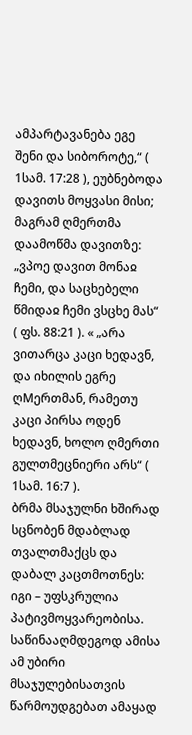ამპარტავანება ეგე შენი და სიბოროტე,“ ( 1სამ. 17:28 ), ეუბნებოდა დავითს მოყვასი მისი; მაგრამ ღმერთმა დაამოწმა დავითზე: „ვპოე დავით მონაჲ ჩემი, და საცხებელი წმიდაჲ ჩემი ვსცხე მას“ ( ფს. 88:21 ). « „არა ვითარცა კაცი ხედავნ, და იხილის ეგრე ღMერთმან, რამეთუ კაცი პირსა ოდენ ხედავნ, ხოლო ღმერთი გულთმეცნიერი არს“ ( 1სამ. 16:7 ).
ბრმა მსაჯულნი ხშირად სცნობენ მდაბლად თვალთმაქცს და დაბალ კაცთმოთნეს: იგი – უფსკრულია პატივმოყვარეობისა.
საწინააღმდეგოდ ამისა ამ უბირი მსაჯულებისათვის წარმოუდგებათ ამაყად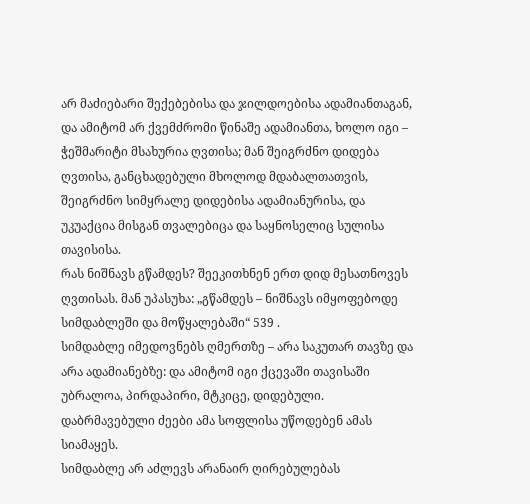არ მაძიებარი შექებებისა და ჯილდოებისა ადამიანთაგან, და ამიტომ არ ქვემძრომი წინაშე ადამიანთა, ხოლო იგი – ჭეშმარიტი მსახურია ღვთისა; მან შეიგრძნო დიდება ღვთისა, განცხადებული მხოლოდ მდაბალთათვის, შეიგრძნო სიმყრალე დიდებისა ადამიანურისა, და უკუაქცია მისგან თვალებიცა და საყნოსელიც სულისა თავისისა.
რას ნიშნავს გწამდეს? შეეკითხნენ ერთ დიდ მესათნოვეს ღვთისას. მან უპასუხა: „გწამდეს – ნიშნავს იმყოფებოდე სიმდაბლეში და მოწყალებაში“ 539 .
სიმდაბლე იმედოვნებს ღმერთზე – არა საკუთარ თავზე და არა ადამიანებზე: და ამიტომ იგი ქცევაში თავისაში უბრალოა, პირდაპირი, მტკიცე, დიდებული. დაბრმავებული ძეები ამა სოფლისა უწოდებენ ამას სიამაყეს.
სიმდაბლე არ აძლევს არანაირ ღირებულებას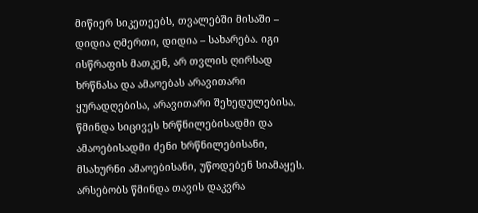მიწიერ სიკეთეებს, თვალებში მისაში – დიდია ღმერთი, დიდია – სახარება. იგი ისწრაფის მათკენ, არ თვლის ღირსად ხრწნასა და ამაოებას არავითარი ყურადღებისა, არავითარი შეხედულებისა. წმინდა სიცივეს ხრწნილებისადმი და ამაოებისადმი ძენი ხრწნილებისანი, მსახურნი ამაოებისანი, უწოდებენ სიამაყეს.
არსებობს წმინდა თავის დაკვრა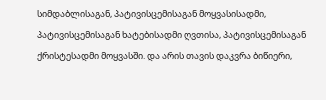სიმდაბლისაგან, პატივისცემისაგან მოყვასისადმი, პატივისცემისაგან ხატებისადმი ღვთისა, პატივისცემისაგან ქრისტესადმი მოყვასში. და არის თავის დაკვრა ბიწიერი,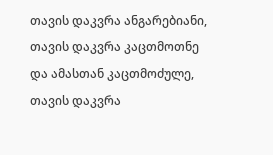თავის დაკვრა ანგარებიანი, თავის დაკვრა კაცთმოთნე და ამასთან კაცთმოძულე, თავის დაკვრა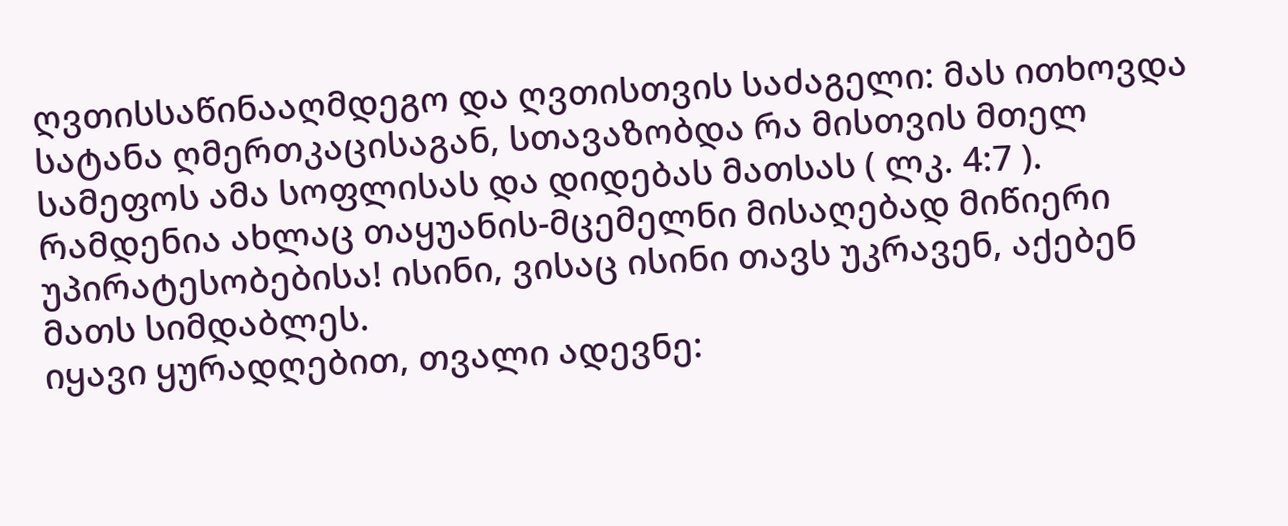ღვთისსაწინააღმდეგო და ღვთისთვის საძაგელი: მას ითხოვდა სატანა ღმერთკაცისაგან, სთავაზობდა რა მისთვის მთელ სამეფოს ამა სოფლისას და დიდებას მათსას ( ლკ. 4:7 ).
რამდენია ახლაც თაყუანის-მცემელნი მისაღებად მიწიერი უპირატესობებისა! ისინი, ვისაც ისინი თავს უკრავენ, აქებენ მათს სიმდაბლეს.
იყავი ყურადღებით, თვალი ადევნე: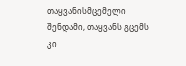თაყვანისმცემელი შენდამი, თაყვანს გცემს კი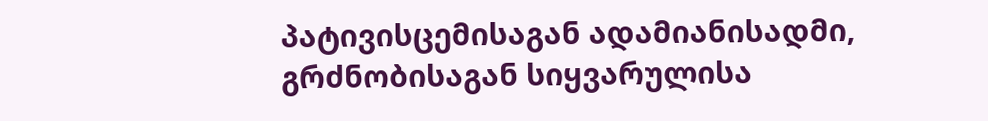პატივისცემისაგან ადამიანისადმი, გრძნობისაგან სიყვარულისა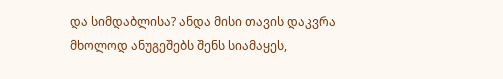და სიმდაბლისა? ანდა მისი თავის დაკვრა მხოლოდ ანუგეშებს შენს სიამაყეს,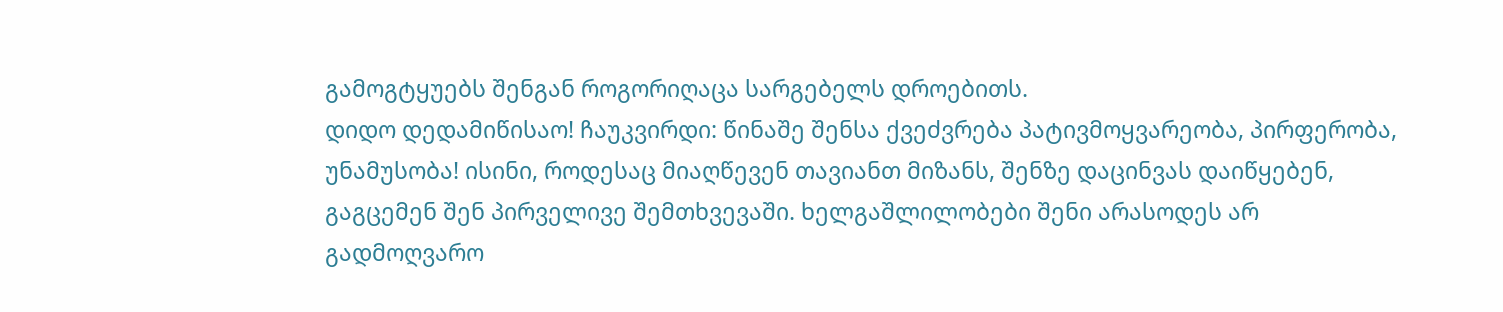გამოგტყუებს შენგან როგორიღაცა სარგებელს დროებითს.
დიდო დედამიწისაო! ჩაუკვირდი: წინაშე შენსა ქვეძვრება პატივმოყვარეობა, პირფერობა, უნამუსობა! ისინი, როდესაც მიაღწევენ თავიანთ მიზანს, შენზე დაცინვას დაიწყებენ, გაგცემენ შენ პირველივე შემთხვევაში. ხელგაშლილობები შენი არასოდეს არ გადმოღვარო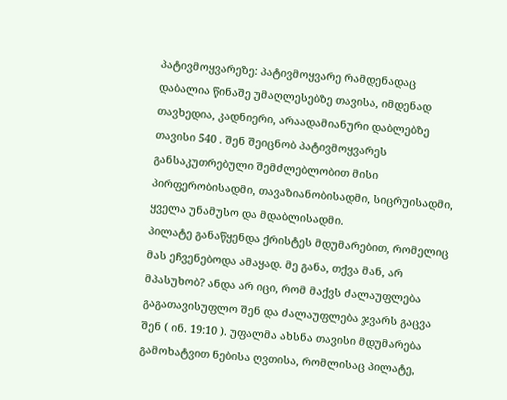პატივმოყვარეზე: პატივმოყვარე რამდენადაც დაბალია წინაშე უმაღლესებზე თავისა, იმდენად თავხედია, კადნიერი, არაადამიანური დაბლებზე თავისი 540 . შენ შეიცნობ პატივმოყვარეს განსაკუთრებული შემძლებლობით მისი პირფერობისადმი, თავაზიანობისადმი, სიცრუისადმი, ყველა უნამუსო და მდაბლისადმი.
პილატე განაწყენდა ქრისტეს მდუმარებით, რომელიც მას ეჩვენებოდა ამაყად. მე განა, თქვა მან, არ მპასუხობ? ანდა არ იცი, რომ მაქვს ძალაუფლება გაგათავისუფლო შენ და ძალაუფლება ჯვარს გაცვა შენ ( ინ. 19:10 ). უფალმა ახსნა თავისი მდუმარება გამოხატვით ნებისა ღვთისა, რომლისაც პილატე,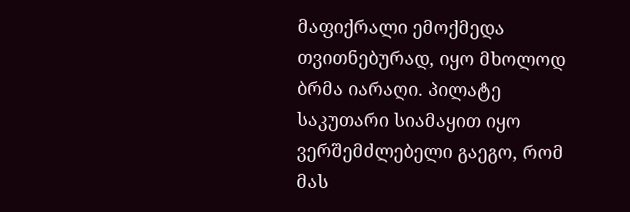მაფიქრალი ემოქმედა თვითნებურად, იყო მხოლოდ ბრმა იარაღი. პილატე საკუთარი სიამაყით იყო ვერშემძლებელი გაეგო, რომ მას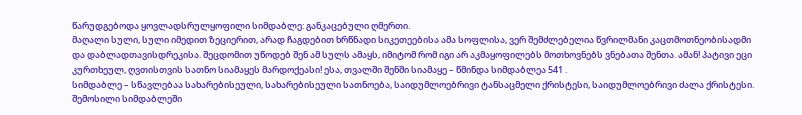წარუდგებოდა ყოვლადსრულყოფილი სიმდაბლე: განკაცებული ღმერთი.
მაღალი სული, სული იმედით ზეციერით, არად ჩაგდებით ხრწნადი სიკეთეებისა ამა სოფლისა, ვერ შემძლებელია წვრილმანი კაცთმოთნეობისადმი და დაბლადთავისდრეკისა. შეცდომით უწოდებ შენ ამ სულს ამაყს, იმიტომ რომ იგი არ აკმაყოფილებს მოთხოვნებს ვნებათა შენთა. ამან! პატივი ეცი კურთხეულ, ღვთისთვის სათნო სიამაყეს მარდოქეასი! ესა, თვალში შენში სიამაყე – წმინდა სიმდაბლეა 541 .
სიმდაბლე – სწავლებაა სახარებისეული, სახარებისეული სათნოება, საიდუმლოებრივი ტანსაცმელი ქრისტესი, საიდუმლოებრივი ძალა ქრისტესი. შემოსილი სიმდაბლეში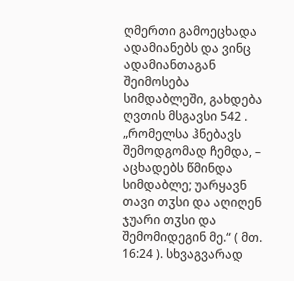ღმერთი გამოეცხადა ადამიანებს და ვინც ადამიანთაგან შეიმოსება სიმდაბლეში, გახდება ღვთის მსგავსი 542 . „რომელსა ჰნებავს შემოდგომად ჩემდა, – აცხადებს წმინდა სიმდაბლე; უარყავნ თავი თჳსი და აღიღენ ჯუარი თჳსი და შემომიდეგინ მე.“ ( მთ. 16:24 ). სხვაგვარად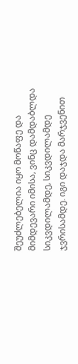შეუძლებელია იყო მოწაფე და მიმდევარი იმისა, ვინც დამდაბლდა სიკვდილამდე, სიკვდილამდე ჯვრისამდე. იგი დაჯდა მარჯვენით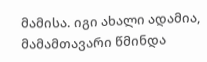მამისა. იგი ახალი ადამია, მამამთავარი წმინდა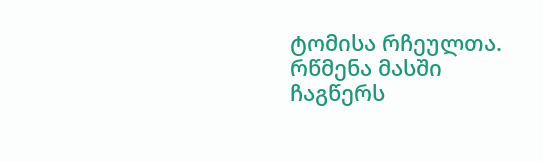ტომისა რჩეულთა. რწმენა მასში ჩაგწერს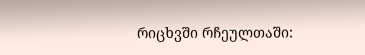რიცხვში რჩეულთაში: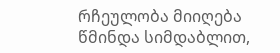რჩეულობა მიიღება წმინდა სიმდაბლით,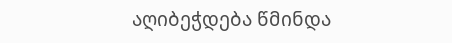აღიბეჭდება წმინდა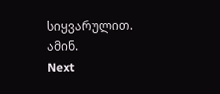სიყვარულით. ამინ.
Next